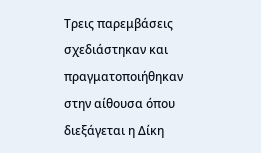Τρεις παρεμβάσεις σχεδιάστηκαν και πραγματοποιήθηκαν στην αίθουσα όπου διεξάγεται η Δίκη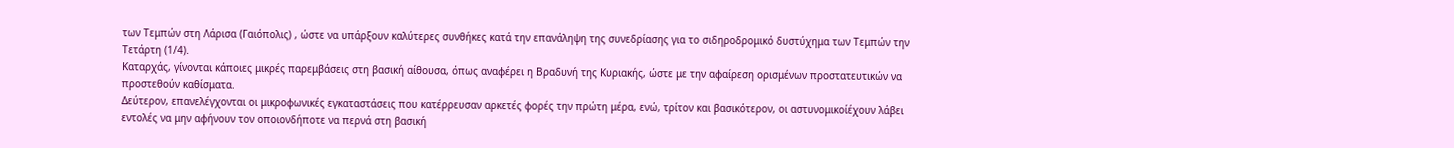των Τεμπών στη Λάρισα (Γαιόπολις) , ώστε να υπάρξουν καλύτερες συνθήκες κατά την επανάληψη της συνεδρίασης για το σιδηροδρομικό δυστύχημα των Τεμπών την Τετάρτη (1/4).
Καταρχάς, γίνονται κάποιες μικρές παρεμβάσεις στη βασική αίθουσα, όπως αναφέρει η Βραδυνή της Κυριακής, ώστε με την αφαίρεση ορισμένων προστατευτικών να προστεθούν καθίσματα.
Δεύτερον, επανελέγχονται οι μικροφωνικές εγκαταστάσεις που κατέρρευσαν αρκετές φορές την πρώτη μέρα, ενώ, τρίτον και βασικότερον, οι αστυνομικοίέχουν λάβει εντολές να μην αφήνουν τον οποιονδήποτε να περνά στη βασική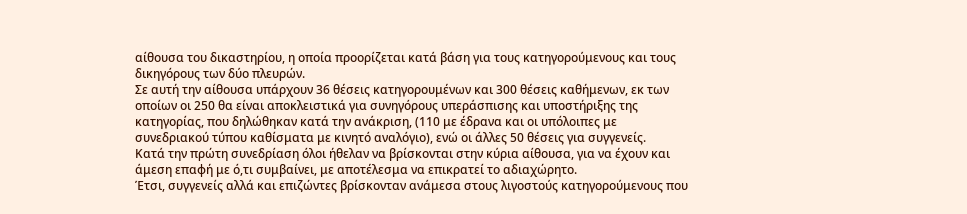αίθουσα του δικαστηρίου, η οποία προορίζεται κατά βάση για τους κατηγορούμενους και τους δικηγόρους των δύο πλευρών.
Σε αυτή την αίθουσα υπάρχουν 36 θέσεις κατηγορουμένων και 300 θέσεις καθήμενων, εκ των οποίων οι 250 θα είναι αποκλειστικά για συνηγόρους υπεράσπισης και υποστήριξης της κατηγορίας, που δηλώθηκαν κατά την ανάκριση, (110 με έδρανα και οι υπόλοιπες με συνεδριακού τύπου καθίσματα με κινητό αναλόγιο), ενώ οι άλλες 50 θέσεις για συγγενείς.
Κατά την πρώτη συνεδρίαση όλοι ήθελαν να βρίσκονται στην κύρια αίθουσα, για να έχουν και άμεση επαφή με ό,τι συμβαίνει, με αποτέλεσμα να επικρατεί το αδιαχώρητο.
Έτσι, συγγενείς αλλά και επιζώντες βρίσκονταν ανάμεσα στους λιγοστούς κατηγορούμενους που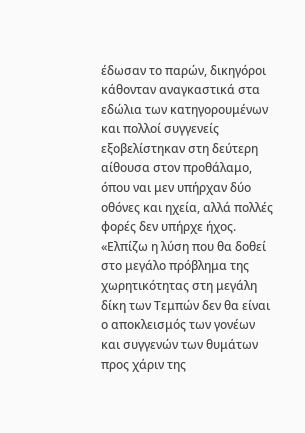έδωσαν το παρών, δικηγόροι κάθονταν αναγκαστικά στα εδώλια των κατηγορουμένων και πολλοί συγγενείς εξοβελίστηκαν στη δεύτερη αίθουσα στον προθάλαμο, όπου ναι μεν υπήρχαν δύο οθόνες και ηχεία, αλλά πολλές φορές δεν υπήρχε ήχος.
«Ελπίζω η λύση που θα δοθεί στο μεγάλο πρόβλημα της χωρητικότητας στη μεγάλη δίκη των Τεμπών δεν θα είναι ο αποκλεισμός των γονέων και συγγενών των θυμάτων προς χάριν της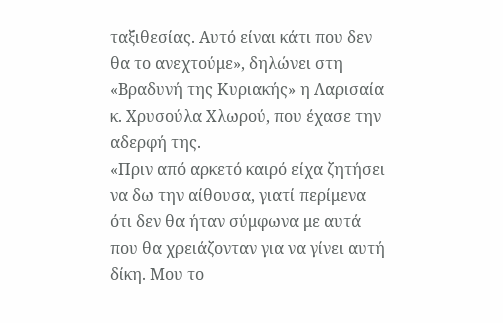ταξιθεσίας. Αυτό είναι κάτι που δεν θα το ανεχτούμε», δηλώνει στη «Βραδυνή της Κυριακής» η Λαρισαία κ. Χρυσούλα Χλωρού, που έχασε την αδερφή της.
«Πριν από αρκετό καιρό είχα ζητήσει να δω την αίθουσα, γιατί περίμενα ότι δεν θα ήταν σύμφωνα με αυτά που θα χρειάζονταν για να γίνει αυτή δίκη. Μου το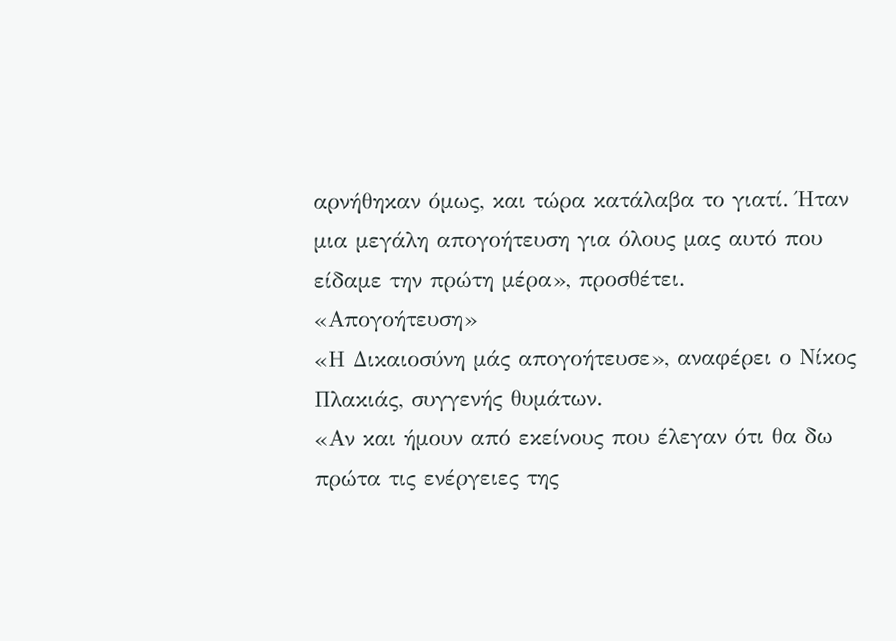αρνήθηκαν όμως, και τώρα κατάλαβα το γιατί. Ήταν μια μεγάλη απογοήτευση για όλους μας αυτό που είδαμε την πρώτη μέρα», προσθέτει.
«Απογοήτευση»
«Η Δικαιοσύνη μάς απογοήτευσε», αναφέρει ο Νίκος Πλακιάς, συγγενής θυμάτων.
«Αν και ήμουν από εκείνους που έλεγαν ότι θα δω πρώτα τις ενέργειες της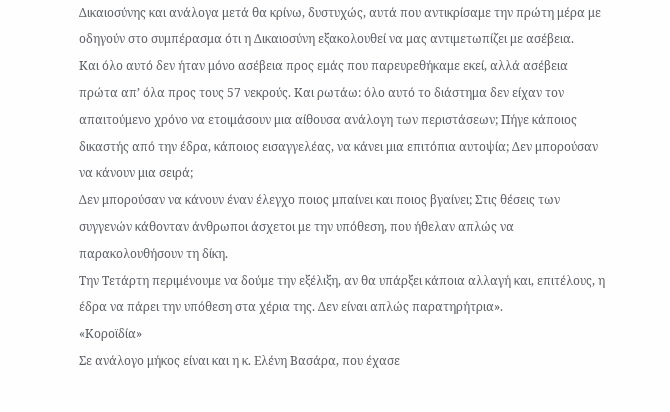Δικαιοσύνης και ανάλογα μετά θα κρίνω, δυστυχώς, αυτά που αντικρίσαμε την πρώτη μέρα με οδηγούν στο συμπέρασμα ότι η Δικαιοσύνη εξακολουθεί να μας αντιμετωπίζει με ασέβεια.
Και όλο αυτό δεν ήταν μόνο ασέβεια προς εμάς που παρευρεθήκαμε εκεί, αλλά ασέβεια πρώτα απ’ όλα προς τους 57 νεκρούς. Και ρωτάω: όλο αυτό το διάστημα δεν είχαν τον απαιτούμενο χρόνο να ετοιμάσουν μια αίθουσα ανάλογη των περιστάσεων; Πήγε κάποιος δικαστής από την έδρα, κάποιος εισαγγελέας, να κάνει μια επιτόπια αυτοψία; Δεν μπορούσαν να κάνουν μια σειρά;
Δεν μπορούσαν να κάνουν έναν έλεγχο ποιος μπαίνει και ποιος βγαίνει; Στις θέσεις των συγγενών κάθονταν άνθρωποι άσχετοι με την υπόθεση, που ήθελαν απλώς να παρακολουθήσουν τη δίκη.
Την Τετάρτη περιμένουμε να δούμε την εξέλιξη, αν θα υπάρξει κάποια αλλαγή και, επιτέλους, η έδρα να πάρει την υπόθεση στα χέρια της. Δεν είναι απλώς παρατηρήτρια».
«Κοροϊδία»
Σε ανάλογο μήκος είναι και η κ. Ελένη Βασάρα, που έχασε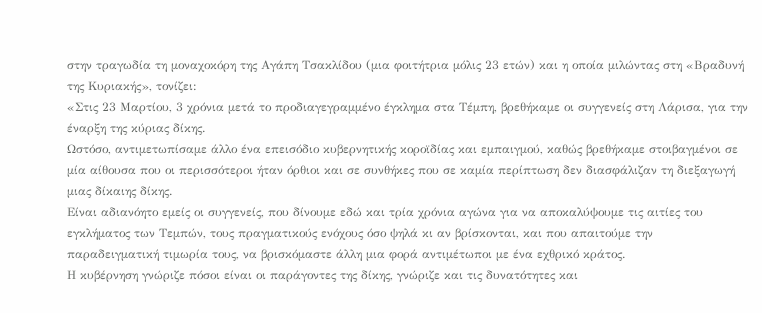στην τραγωδία τη μοναχοκόρη της Αγάπη Τσακλίδου (μια φοιτήτρια μόλις 23 ετών) και η οποία μιλώντας στη «Βραδυνή της Κυριακής», τονίζει:
«Στις 23 Μαρτίου, 3 χρόνια μετά το προδιαγεγραμμένο έγκλημα στα Τέμπη, βρεθήκαμε οι συγγενείς στη Λάρισα, για την έναρξη της κύριας δίκης.
Ωστόσο, αντιμετωπίσαμε άλλο ένα επεισόδιο κυβερνητικής κοροϊδίας και εμπαιγμού, καθώς βρεθήκαμε στοιβαγμένοι σε μία αίθουσα που οι περισσότεροι ήταν όρθιοι και σε συνθήκες που σε καμία περίπτωση δεν διασφάλιζαν τη διεξαγωγή μιας δίκαιης δίκης.
Είναι αδιανόητο εμείς οι συγγενείς, που δίνουμε εδώ και τρία χρόνια αγώνα για να αποκαλύψουμε τις αιτίες του εγκλήματος των Τεμπών, τους πραγματικούς ενόχους όσο ψηλά κι αν βρίσκονται, και που απαιτούμε την παραδειγματική τιμωρία τους, να βρισκόμαστε άλλη μια φορά αντιμέτωποι με ένα εχθρικό κράτος.
Η κυβέρνηση γνώριζε πόσοι είναι οι παράγοντες της δίκης, γνώριζε και τις δυνατότητες και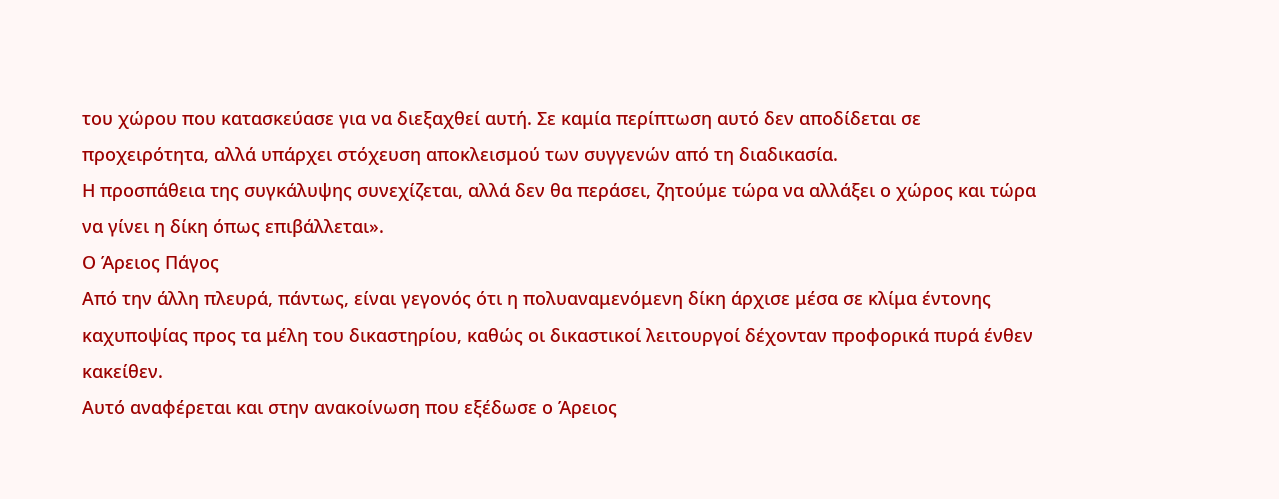του χώρου που κατασκεύασε για να διεξαχθεί αυτή. Σε καμία περίπτωση αυτό δεν αποδίδεται σε προχειρότητα, αλλά υπάρχει στόχευση αποκλεισμού των συγγενών από τη διαδικασία.
Η προσπάθεια της συγκάλυψης συνεχίζεται, αλλά δεν θα περάσει, ζητούμε τώρα να αλλάξει ο χώρος και τώρα να γίνει η δίκη όπως επιβάλλεται».
Ο Άρειος Πάγος
Από την άλλη πλευρά, πάντως, είναι γεγονός ότι η πολυαναμενόμενη δίκη άρχισε μέσα σε κλίμα έντονης καχυποψίας προς τα μέλη του δικαστηρίου, καθώς οι δικαστικοί λειτουργοί δέχονταν προφορικά πυρά ένθεν κακείθεν.
Αυτό αναφέρεται και στην ανακοίνωση που εξέδωσε ο Άρειος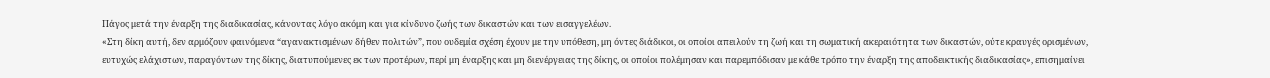Πάγος μετά την έναρξη της διαδικασίας, κάνοντας λόγο ακόμη και για κίνδυνο ζωής των δικαστών και των εισαγγελέων.
«Στη δίκη αυτή, δεν αρμόζουν φαινόμενα “αγανακτισμένων δήθεν πολιτών”, που ουδεμία σχέση έχουν με την υπόθεση, μη όντες διάδικοι, οι οποίοι απειλούν τη ζωή και τη σωματική ακεραιότητα των δικαστών, ούτε κραυγές ορισμένων, ευτυχώς ελάχιστων, παραγόντων της δίκης, διατυπούμενες εκ των προτέρων, περί μη έναρξης και μη διενέργειας της δίκης, οι οποίοι πολέμησαν και παρεμπόδισαν με κάθε τρόπο την έναρξη της αποδεικτικής διαδικασίας», επισημαίνει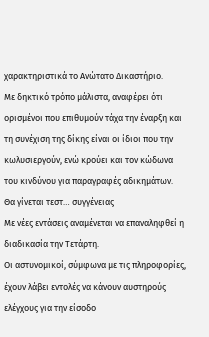χαρακτηριστικά το Ανώτατο Δικαστήριο.
Με δηκτικό τρόπο μάλιστα, αναφέρει ότι ορισμένοι που επιθυμούν τάχα την έναρξη και τη συνέχιση της δίκης είναι οι ίδιοι που την κωλυσιεργούν, ενώ κρούει και τον κώδωνα του κινδύνου για παραγραφές αδικημάτων.
Θα γίνεται τεστ… συγγένειας
Με νέες εντάσεις αναμένεται να επαναληφθεί η διαδικασία την Τετάρτη.
Οι αστυνομικοί, σύμφωνα με τις πληροφορίες, έχουν λάβει εντολές να κάνουν αυστηρούς ελέγχους για την είσοδο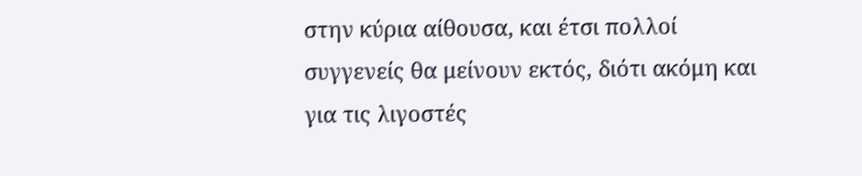στην κύρια αίθουσα, και έτσι πολλοί συγγενείς θα μείνουν εκτός, διότι ακόμη και για τις λιγοστές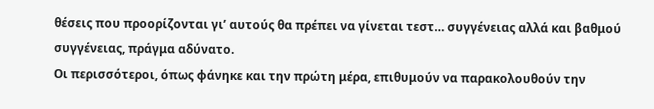θέσεις που προορίζονται γι’ αυτούς θα πρέπει να γίνεται τεστ… συγγένειας αλλά και βαθμού συγγένειας, πράγμα αδύνατο.
Οι περισσότεροι, όπως φάνηκε και την πρώτη μέρα, επιθυμούν να παρακολουθούν την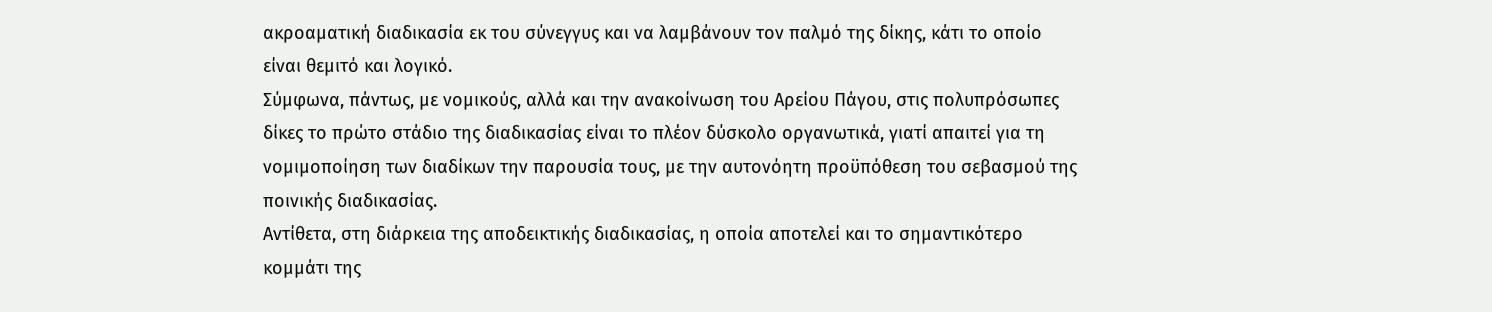ακροαματική διαδικασία εκ του σύνεγγυς και να λαμβάνουν τον παλμό της δίκης, κάτι το οποίο είναι θεμιτό και λογικό.
Σύμφωνα, πάντως, με νομικούς, αλλά και την ανακοίνωση του Αρείου Πάγου, στις πολυπρόσωπες δίκες το πρώτο στάδιο της διαδικασίας είναι το πλέον δύσκολο οργανωτικά, γιατί απαιτεί για τη νομιμοποίηση των διαδίκων την παρουσία τους, με την αυτονόητη προϋπόθεση του σεβασμού της ποινικής διαδικασίας.
Αντίθετα, στη διάρκεια της αποδεικτικής διαδικασίας, η οποία αποτελεί και το σημαντικότερο κομμάτι της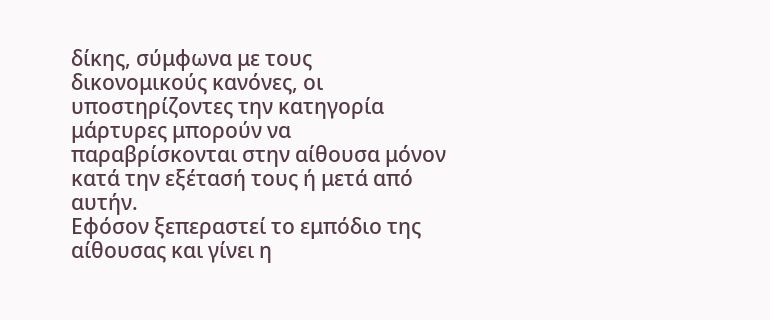δίκης, σύμφωνα με τους δικονομικούς κανόνες, οι υποστηρίζοντες την κατηγορία μάρτυρες μπορούν να παραβρίσκονται στην αίθουσα μόνον κατά την εξέτασή τους ή μετά από αυτήν.
Εφόσον ξεπεραστεί το εμπόδιο της αίθουσας και γίνει η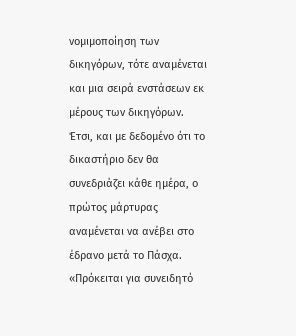νομιμοποίηση των δικηγόρων, τότε αναμένεται και μια σειρά ενστάσεων εκ μέρους των δικηγόρων.
Έτσι, και με δεδομένο ότι το δικαστήριο δεν θα συνεδριάζει κάθε ημέρα, ο πρώτος μάρτυρας αναμένεται να ανέβει στο έδρανο μετά το Πάσχα.
«Πρόκειται για συνειδητό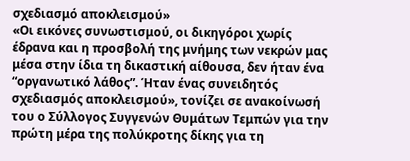σχεδιασμό αποκλεισμού»
«Οι εικόνες συνωστισμού, οι δικηγόροι χωρίς έδρανα και η προσβολή της μνήμης των νεκρών μας μέσα στην ίδια τη δικαστική αίθουσα, δεν ήταν ένα “οργανωτικό λάθος”. Ήταν ένας συνειδητός σχεδιασμός αποκλεισμού», τονίζει σε ανακοίνωσή του ο Σύλλογος Συγγενών Θυμάτων Τεμπών για την πρώτη μέρα της πολύκροτης δίκης για τη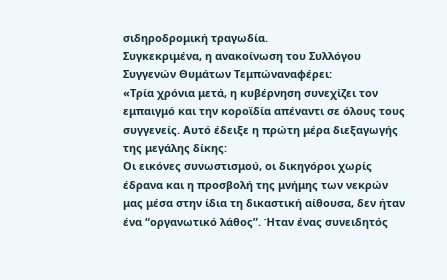σιδηροδρομική τραγωδία.
Συγκεκριμένα, η ανακοίνωση του Συλλόγου Συγγενών Θυμάτων Τεμπώναναφέρει:
«Τρία χρόνια μετά, η κυβέρνηση συνεχίζει τον εμπαιγμό και την κοροϊδία απέναντι σε όλους τους συγγενείς. Αυτό έδειξε η πρώτη μέρα διεξαγωγής της μεγάλης δίκης:
Οι εικόνες συνωστισμού, οι δικηγόροι χωρίς έδρανα και η προσβολή της μνήμης των νεκρών μας μέσα στην ίδια τη δικαστική αίθουσα, δεν ήταν ένα “οργανωτικό λάθος”. Ήταν ένας συνειδητός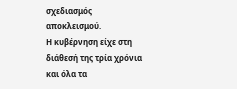σχεδιασμός αποκλεισμού.
Η κυβέρνηση είχε στη διάθεσή της τρία χρόνια και όλα τα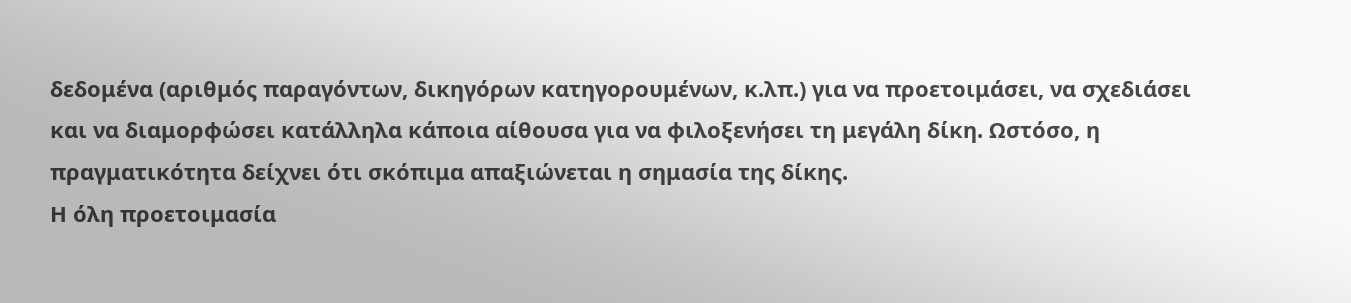δεδομένα (αριθμός παραγόντων, δικηγόρων κατηγορουμένων, κ.λπ.) για να προετοιμάσει, να σχεδιάσει και να διαμορφώσει κατάλληλα κάποια αίθουσα για να φιλοξενήσει τη μεγάλη δίκη. Ωστόσο, η πραγματικότητα δείχνει ότι σκόπιμα απαξιώνεται η σημασία της δίκης.
Η όλη προετοιμασία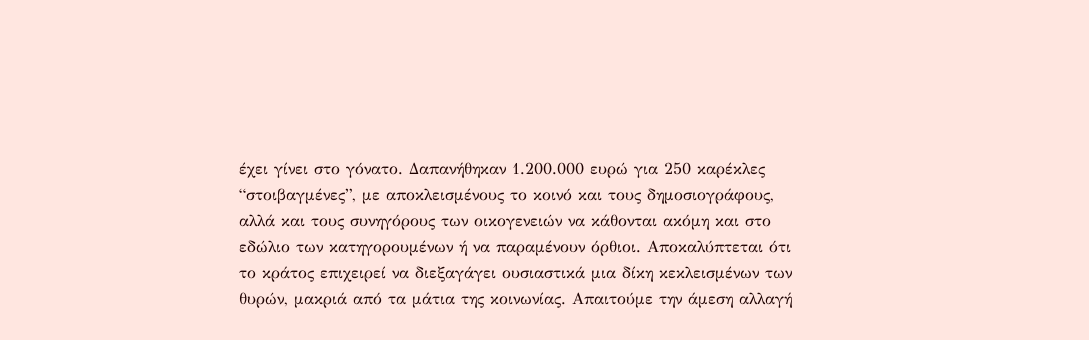έχει γίνει στο γόνατο. Δαπανήθηκαν 1.200.000 ευρώ για 250 καρέκλες “στοιβαγμένες”, με αποκλεισμένους το κοινό και τους δημοσιογράφους, αλλά και τους συνηγόρους των οικογενειών να κάθονται ακόμη και στο εδώλιο των κατηγορουμένων ή να παραμένουν όρθιοι. Αποκαλύπτεται ότι το κράτος επιχειρεί να διεξαγάγει ουσιαστικά μια δίκη κεκλεισμένων των θυρών, μακριά από τα μάτια της κοινωνίας. Απαιτούμε την άμεση αλλαγή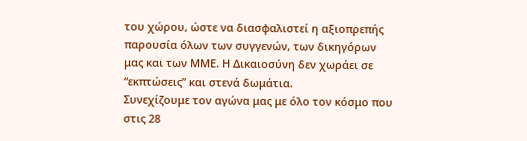του χώρου, ώστε να διασφαλιστεί η αξιοπρεπής παρουσία όλων των συγγενών, των δικηγόρων μας και των ΜΜΕ. Η Δικαιοσύνη δεν χωράει σε “εκπτώσεις” και στενά δωμάτια.
Συνεχίζουμε τον αγώνα μας με όλο τον κόσμο που στις 28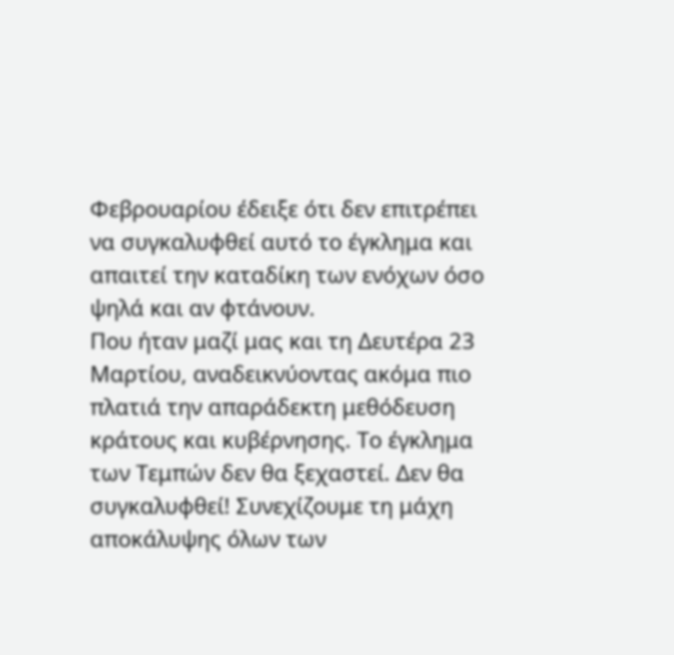Φεβρουαρίου έδειξε ότι δεν επιτρέπει να συγκαλυφθεί αυτό το έγκλημα και απαιτεί την καταδίκη των ενόχων όσο ψηλά και αν φτάνουν.
Που ήταν μαζί μας και τη Δευτέρα 23 Μαρτίου, αναδεικνύοντας ακόμα πιο πλατιά την απαράδεκτη μεθόδευση κράτους και κυβέρνησης. Το έγκλημα των Τεμπών δεν θα ξεχαστεί. Δεν θα συγκαλυφθεί! Συνεχίζουμε τη μάχη αποκάλυψης όλων των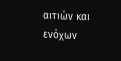αιτιών και ενόχων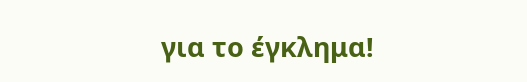για το έγκλημα!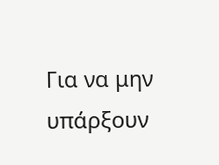Για να μην υπάρξουν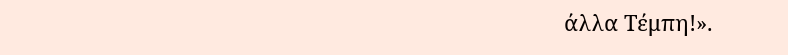άλλα Τέμπη!».